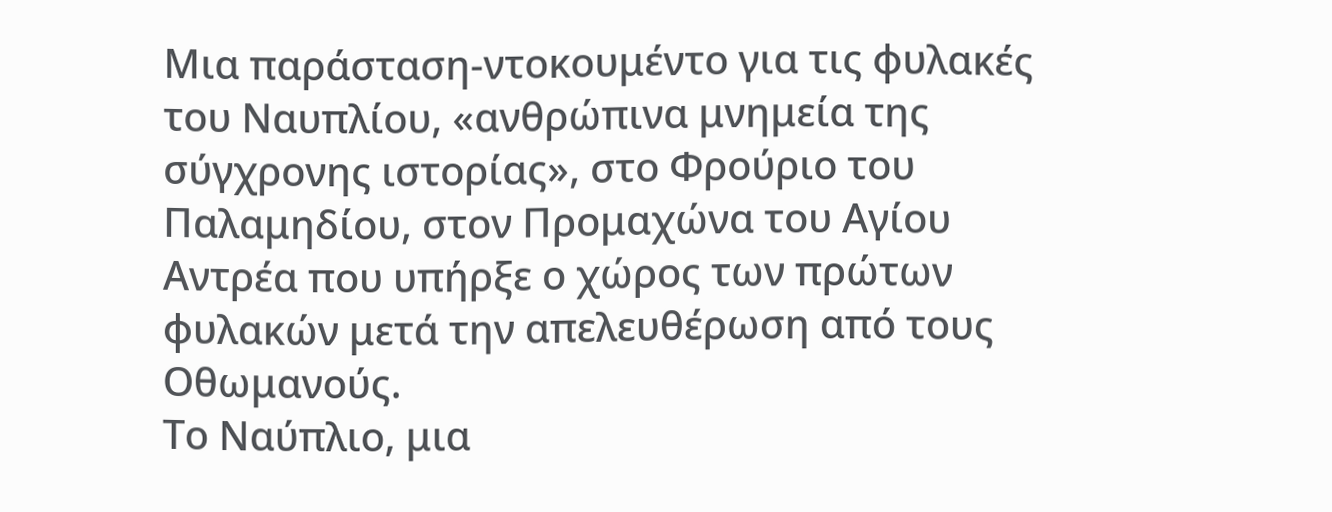Μια παράσταση-ντοκουμέντο για τις φυλακές του Ναυπλίου, «ανθρώπινα μνημεία της σύγχρονης ιστορίας», στο Φρούριο του Παλαμηδίου, στον Προμαχώνα του Αγίου Αντρέα που υπήρξε ο χώρος των πρώτων φυλακών μετά την απελευθέρωση από τους Οθωμανούς.
Το Ναύπλιο, μια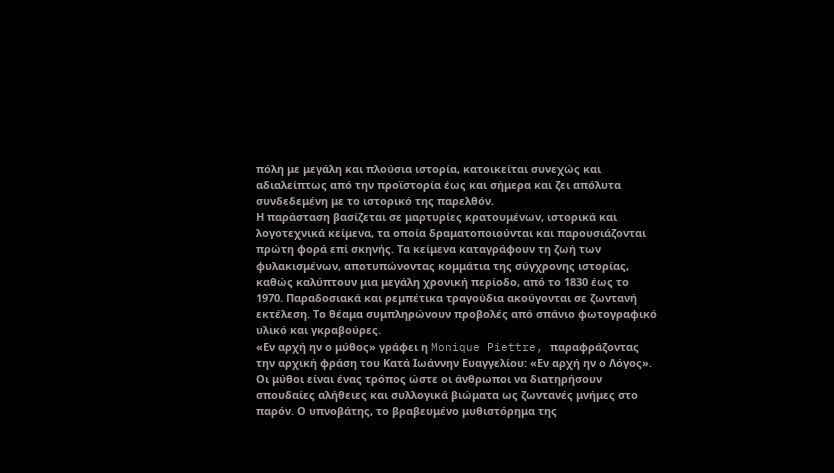πόλη με μεγάλη και πλούσια ιστορία, κατοικείται συνεχώς και αδιαλείπτως από την προϊστορία έως και σήμερα και ζει απόλυτα συνδεδεμένη με το ιστορικό της παρελθόν.
Η παράσταση βασίζεται σε μαρτυρίες κρατουμένων, ιστορικά και λογοτεχνικά κείμενα, τα οποία δραματοποιούνται και παρουσιάζονται πρώτη φορά επί σκηνής. Τα κείμενα καταγράφουν τη ζωή των φυλακισμένων, αποτυπώνοντας κομμάτια της σύγχρονης ιστορίας, καθώς καλύπτουν μια μεγάλη χρονική περίοδο, από το 1830 έως το 1970. Παραδοσιακά και ρεμπέτικα τραγούδια ακούγονται σε ζωντανή εκτέλεση. Το θέαμα συμπληρώνουν προβολές από σπάνιο φωτογραφικό υλικό και γκραβούρες.
«Εν αρχή ην ο μύθος» γράφει η Monique Piettre, παραφράζοντας την αρχική φράση του Κατά Ιωάννην Ευαγγελίου: «Εν αρχή ην ο Λόγος». Οι μύθοι είναι ένας τρόπος ώστε οι άνθρωποι να διατηρήσουν σπουδαίες αλήθειες και συλλογικά βιώματα ως ζωντανές μνήμες στο παρόν. Ο υπνοβάτης, το βραβευμένο μυθιστόρημα της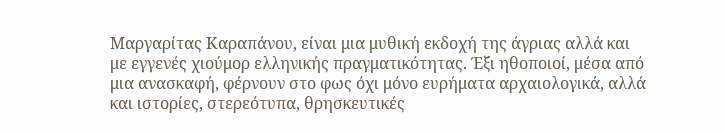Μαργαρίτας Καραπάνου, είναι μια μυθική εκδοχή της άγριας αλλά και με εγγενές χιούμορ ελληνικής πραγματικότητας. Έξι ηθοποιοί, μέσα από μια ανασκαφή, φέρνουν στο φως όχι μόνο ευρήματα αρχαιολογικά, αλλά και ιστορίες, στερεότυπα, θρησκευτικές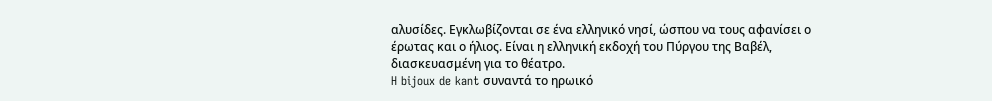αλυσίδες. Εγκλωβίζονται σε ένα ελληνικό νησί, ώσπου να τους αφανίσει ο έρωτας και ο ήλιος. Είναι η ελληνική εκδοχή του Πύργου της Βαβέλ, διασκευασμένη για το θέατρο.
H bijoux de kant συναντά το ηρωικό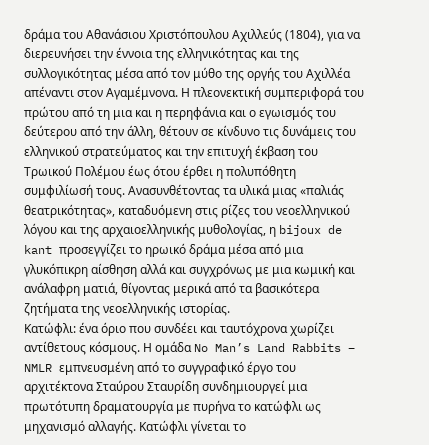δράμα του Αθανάσιου Χριστόπουλου Αχιλλεύς (1804), για να διερευνήσει την έννοια της ελληνικότητας και της συλλογικότητας μέσα από τον μύθο της οργής του Αχιλλέα απέναντι στον Αγαμέμνονα. Η πλεονεκτική συμπεριφορά του πρώτου από τη μια και η περηφάνια και ο εγωισμός του δεύτερου από την άλλη, θέτουν σε κίνδυνο τις δυνάμεις του ελληνικού στρατεύματος και την επιτυχή έκβαση του Τρωικού Πολέμου έως ότου έρθει η πολυπόθητη συμφιλίωσή τους. Ανασυνθέτοντας τα υλικά μιας «παλιάς θεατρικότητας», καταδυόμενη στις ρίζες του νεοελληνικού λόγου και της αρχαιοελληνικής μυθολογίας, η bijoux de kant προσεγγίζει το ηρωικό δράμα μέσα από μια γλυκόπικρη αίσθηση αλλά και συγχρόνως με μια κωμική και ανάλαφρη ματιά, θίγοντας μερικά από τα βασικότερα ζητήματα της νεοελληνικής ιστορίας.
Κατώφλι: ένα όριο που συνδέει και ταυτόχρονα χωρίζει αντίθετους κόσμους. Η ομάδα No Man’s Land Rabbits – NMLR εμπνευσμένη από το συγγραφικό έργο του αρχιτέκτονα Σταύρου Σταυρίδη συνδημιουργεί μια πρωτότυπη δραματουργία με πυρήνα το κατώφλι ως μηχανισμό αλλαγής. Κατώφλι γίνεται το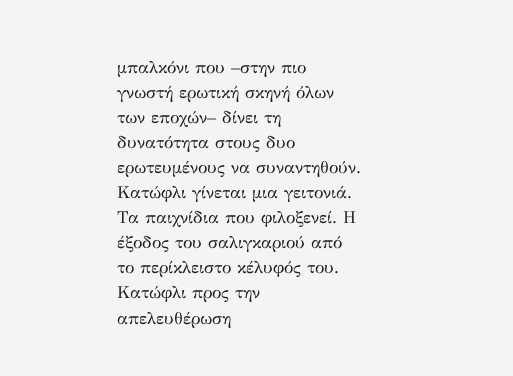μπαλκόνι που –στην πιο γνωστή ερωτική σκηνή όλων των εποχών– δίνει τη δυνατότητα στους δυο ερωτευμένους να συναντηθούν. Κατώφλι γίνεται μια γειτονιά. Τα παιχνίδια που φιλοξενεί. Η έξοδος του σαλιγκαριού από το περίκλειστο κέλυφός του. Κατώφλι προς την απελευθέρωση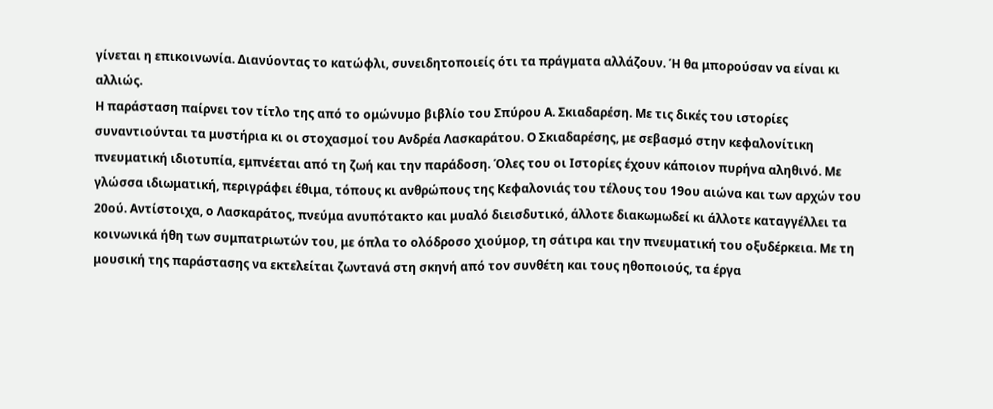γίνεται η επικοινωνία. Διανύοντας το κατώφλι, συνειδητοποιείς ότι τα πράγματα αλλάζουν. Ή θα μπορούσαν να είναι κι αλλιώς.
Η παράσταση παίρνει τον τίτλο της από το ομώνυμο βιβλίο του Σπύρου Α. Σκιαδαρέση. Με τις δικές του ιστορίες συναντιούνται τα μυστήρια κι οι στοχασμοί του Ανδρέα Λασκαράτου. Ο Σκιαδαρέσης, με σεβασμό στην κεφαλονίτικη πνευματική ιδιοτυπία, εμπνέεται από τη ζωή και την παράδοση. Όλες του οι Ιστορίες έχουν κάποιον πυρήνα αληθινό. Με γλώσσα ιδιωματική, περιγράφει έθιμα, τόπους κι ανθρώπους της Κεφαλονιάς του τέλους του 19ου αιώνα και των αρχών του 20ού. Αντίστοιχα, ο Λασκαράτος, πνεύμα ανυπότακτο και μυαλό διεισδυτικό, άλλοτε διακωμωδεί κι άλλοτε καταγγέλλει τα κοινωνικά ήθη των συμπατριωτών του, με όπλα το ολόδροσο χιούμορ, τη σάτιρα και την πνευματική του οξυδέρκεια. Με τη μουσική της παράστασης να εκτελείται ζωντανά στη σκηνή από τον συνθέτη και τους ηθοποιούς, τα έργα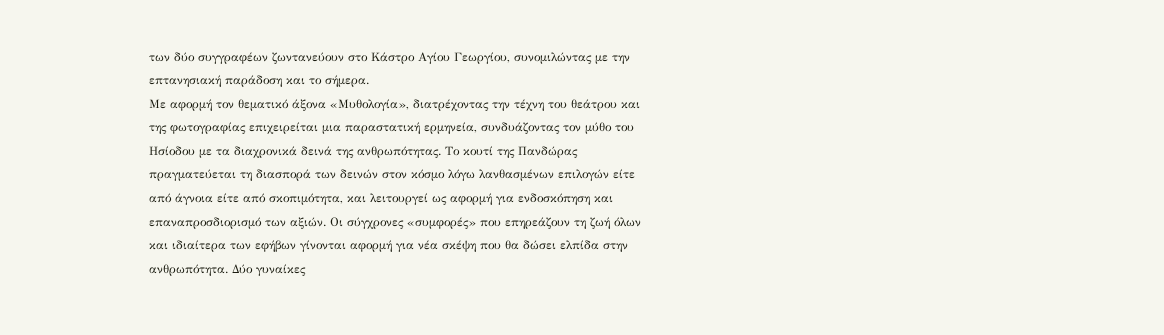των δύο συγγραφέων ζωντανεύουν στο Κάστρο Αγίου Γεωργίου, συνομιλώντας με την επτανησιακή παράδοση και το σήμερα.
Με αφορμή τον θεματικό άξονα «Μυθολογία», διατρέχοντας την τέχνη του θεάτρου και της φωτογραφίας επιχειρείται μια παραστατική ερμηνεία, συνδυάζοντας τον μύθο του Ησίοδου με τα διαχρονικά δεινά της ανθρωπότητας. Το κουτί της Πανδώρας πραγματεύεται τη διασπορά των δεινών στον κόσμο λόγω λανθασμένων επιλογών είτε από άγνοια είτε από σκοπιμότητα, και λειτουργεί ως αφορμή για ενδοσκόπηση και επαναπροσδιορισμό των αξιών. Οι σύγχρονες «συμφορές» που επηρεάζουν τη ζωή όλων και ιδιαίτερα των εφήβων γίνονται αφορμή για νέα σκέψη που θα δώσει ελπίδα στην ανθρωπότητα. Δύο γυναίκες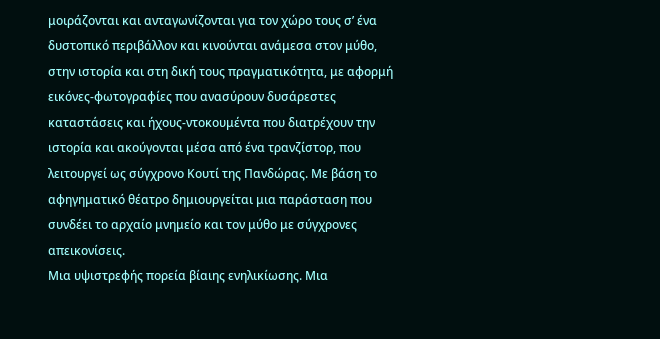μοιράζονται και ανταγωνίζονται για τον χώρο τους σ’ ένα δυστοπικό περιβάλλον και κινούνται ανάμεσα στον μύθο, στην ιστορία και στη δική τους πραγματικότητα, με αφορμή εικόνες-φωτογραφίες που ανασύρουν δυσάρεστες καταστάσεις και ήχους-ντοκουμέντα που διατρέχουν την ιστορία και ακούγονται μέσα από ένα τρανζίστορ, που λειτουργεί ως σύγχρονο Κουτί της Πανδώρας. Με βάση το αφηγηματικό θέατρο δημιουργείται μια παράσταση που συνδέει το αρχαίο μνημείο και τον μύθο με σύγχρονες απεικονίσεις.
Μια υψιστρεφής πορεία βίαιης ενηλικίωσης. Μια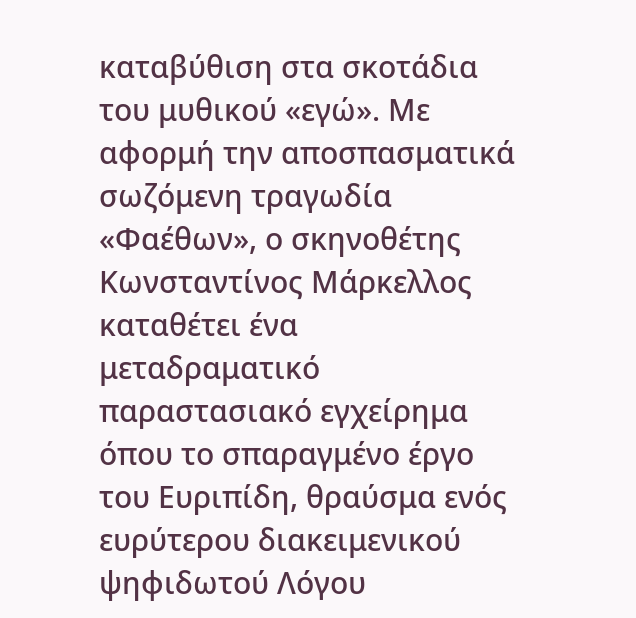καταβύθιση στα σκοτάδια του μυθικού «εγώ». Με αφορμή την αποσπασματικά σωζόμενη τραγωδία «Φαέθων», ο σκηνοθέτης Κωνσταντίνος Μάρκελλος καταθέτει ένα μεταδραματικό παραστασιακό εγχείρημα όπου το σπαραγμένο έργο του Ευριπίδη, θραύσμα ενός ευρύτερου διακειμενικού ψηφιδωτού Λόγου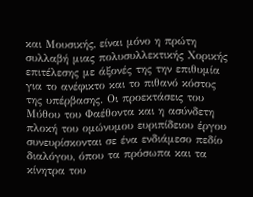και Μουσικής, είναι μόνο η πρώτη συλλαβή μιας πολυσυλλεκτικής Χορικής επιτέλεσης με άξονές της την επιθυμία για το ανέφικτο και το πιθανό κόστος της υπέρβασης. Οι προεκτάσεις του Μύθου του Φαέθοντα και η ασύνδετη πλοκή του ομώνυμου ευριπίδειου έργου συνευρίσκονται σε ένα ενδιάμεσο πεδίο διαλόγου, όπου τα πρόσωπα και τα κίνητρα του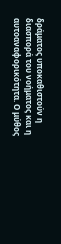δράματος υποκαθιστούν η διασπορά του νοήματος και η αυτοαναφορικότητα. Ο μύθος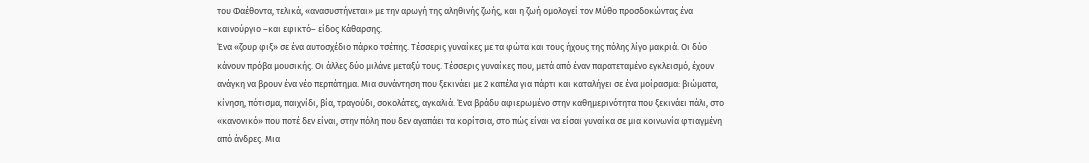του Φαέθοντα, τελικά, «ανασυστήνεται» με την αρωγή της αληθινής ζωής, και η ζωή ομολογεί τον Μύθο προσδοκώντας ένα καινούργιο –και εφικτό– είδος Κάθαρσης.
Ένα «ζουρ φιξ» σε ένα αυτοσχέδιο πάρκο τσέπης. Τέσσερις γυναίκες με τα φώτα και τους ήχους της πόλης λίγο μακριά. Οι δύο κάνουν πρόβα μουσικής. Οι άλλες δύο μιλάνε μεταξύ τους. Τέσσερις γυναίκες που, μετά από έναν παρατεταμένο εγκλεισμό, έχουν ανάγκη να βρουν ένα νέο περπάτημα. Μια συνάντηση που ξεκινάει με 2 καπέλα για πάρτι και καταλήγει σε ένα μοίρασμα: βιώματα, κίνηση, πότισμα, παιχνίδι, βία, τραγούδι, σοκολάτες, αγκαλιά. Ένα βράδυ αφιερωμένο στην καθημερινότητα που ξεκινάει πάλι, στο «κανονικό» που ποτέ δεν είναι, στην πόλη που δεν αγαπάει τα κορίτσια, στο πώς είναι να είσαι γυναίκα σε μια κοινωνία φτιαγμένη από άνδρες. Μια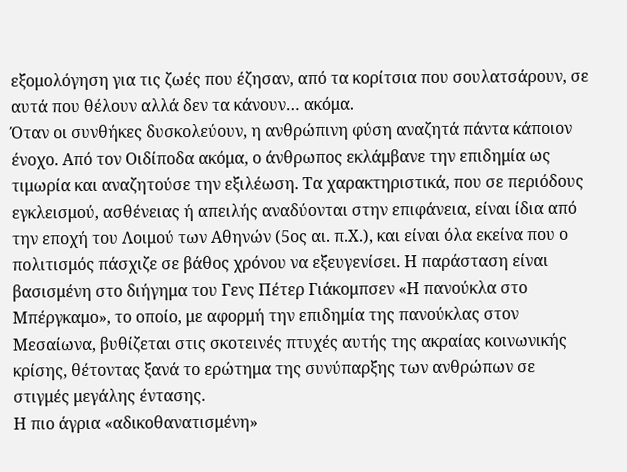εξομολόγηση για τις ζωές που έζησαν, από τα κορίτσια που σουλατσάρουν, σε αυτά που θέλουν αλλά δεν τα κάνουν… ακόμα.
Όταν οι συνθήκες δυσκολεύουν, η ανθρώπινη φύση αναζητά πάντα κάποιον ένοχο. Από τον Οιδίποδα ακόμα, ο άνθρωπος εκλάμβανε την επιδημία ως τιμωρία και αναζητούσε την εξιλέωση. Τα χαρακτηριστικά, που σε περιόδους εγκλεισμού, ασθένειας ή απειλής αναδύονται στην επιφάνεια, είναι ίδια από την εποχή του Λοιμού των Αθηνών (5ος αι. π.Χ.), και είναι όλα εκείνα που ο πολιτισμός πάσχιζε σε βάθος χρόνου να εξευγενίσει. Η παράσταση είναι βασισμένη στο διήγημα του Γενς Πέτερ Γιάκομπσεν «Η πανούκλα στο Μπέργκαμο», το οποίο, με αφορμή την επιδημία της πανούκλας στον Μεσαίωνα, βυθίζεται στις σκοτεινές πτυχές αυτής της ακραίας κοινωνικής κρίσης, θέτοντας ξανά το ερώτημα της συνύπαρξης των ανθρώπων σε στιγμές μεγάλης έντασης.
Η πιο άγρια «αδικοθανατισμένη»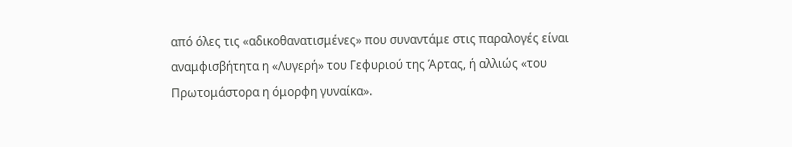από όλες τις «αδικοθανατισμένες» που συναντάμε στις παραλογές είναι αναμφισβήτητα η «Λυγερή» του Γεφυριού της Άρτας, ή αλλιώς «του Πρωτομάστορα η όμορφη γυναίκα».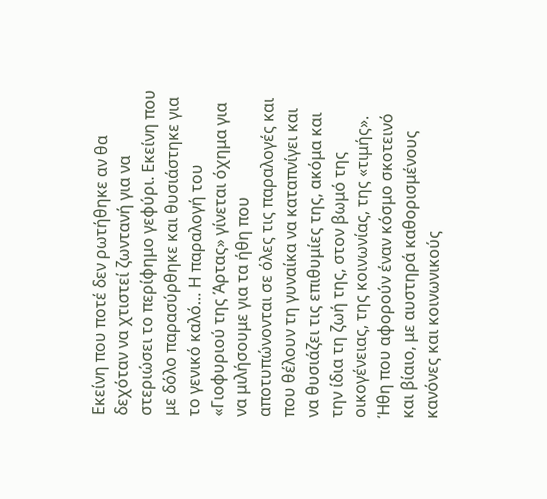Εκείνη που ποτέ δεν ρωτήθηκε αν θα δεχόταν να χτιστεί ζωντανή για να στεριώσει το περίφημο γεφύρι. Εκείνη που με δόλο παρασύρθηκε και θυσιάστηκε για το γενικό καλό… Η παραλογή του «Γιοφυριού της Άρτας» γίνεται όχημα για να μιλήσουμε για τα ήθη που αποτυπώνονται σε όλες τις παραλογές και που θέλουν τη γυναίκα να καταπνίγει και να θυσιάζει τις επιθυμίες της, ακόμα και την ίδια τη ζωή της, στον βωμό της οικογένειας, της κοινωνίας, της «τιμής». Ήθη που αφορούν έναν κόσμο σκοτεινό και βίαιο, με αυστηρά καθορισμένους κανόνες και κοινωνικούς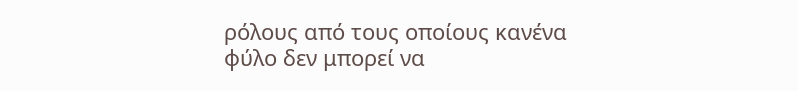ρόλους από τους οποίους κανένα φύλο δεν μπορεί να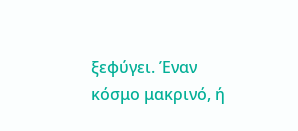ξεφύγει. Έναν κόσμο μακρινό, ή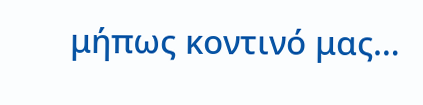μήπως κοντινό μας…